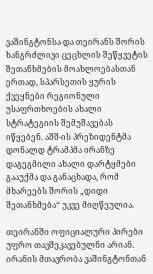ვაშინგტონსა და თეირანს შორის ხანგრძლივი ცეცხლის შეწყვეტის შეთანხმების მოახლოებასთან ერთად, სპარსეთის ყურის ქვეყნები რეგიონული უსაფრთხოების ახალი სტრატეგიის შემუშავებას იწყებენ. აშშ-ის პრეზიდენტმა დონალდ ტრამპმა ირანზე დაგეგმილი ახალი დარტყმები გააუქმა და განაცხადა, რომ მხარეებს შორის „დიდი შეთანხმება“ უკვე მიღწეულია.

თეირანში ოფიციალური პირები უფრო თავშეკავებულნი არიან. ირანის მთავრობა ვაშინგტონთან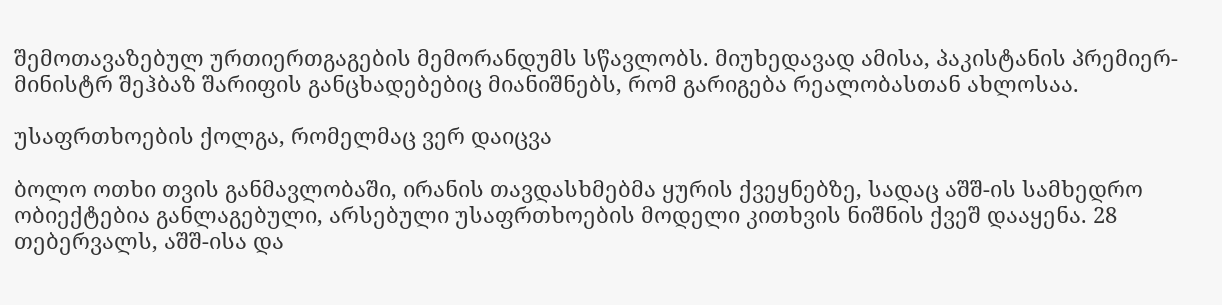შემოთავაზებულ ურთიერთგაგების მემორანდუმს სწავლობს. მიუხედავად ამისა, პაკისტანის პრემიერ-მინისტრ შეჰბაზ შარიფის განცხადებებიც მიანიშნებს, რომ გარიგება რეალობასთან ახლოსაა.

უსაფრთხოების ქოლგა, რომელმაც ვერ დაიცვა

ბოლო ოთხი თვის განმავლობაში, ირანის თავდასხმებმა ყურის ქვეყნებზე, სადაც აშშ-ის სამხედრო ობიექტებია განლაგებული, არსებული უსაფრთხოების მოდელი კითხვის ნიშნის ქვეშ დააყენა. 28 თებერვალს, აშშ-ისა და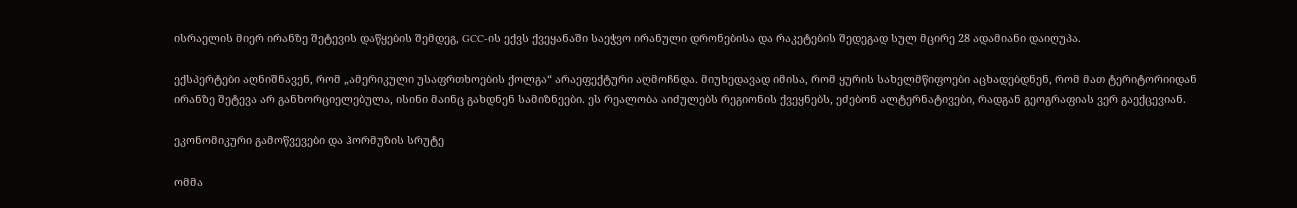ისრაელის მიერ ირანზე შეტევის დაწყების შემდეგ, GCC-ის ექვს ქვეყანაში საეჭვო ირანული დრონებისა და რაკეტების შედეგად სულ მცირე 28 ადამიანი დაიღუპა.

ექსპერტები აღნიშნავენ, რომ „ამერიკული უსაფრთხოების ქოლგა“ არაეფექტური აღმოჩნდა. მიუხედავად იმისა, რომ ყურის სახელმწიფოები აცხადებდნენ, რომ მათ ტერიტორიიდან ირანზე შეტევა არ განხორციელებულა, ისინი მაინც გახდნენ სამიზნეები. ეს რეალობა აიძულებს რეგიონის ქვეყნებს, ეძებონ ალტერნატივები, რადგან გეოგრაფიას ვერ გაექცევიან.

ეკონომიკური გამოწვევები და ჰორმუზის სრუტე

ომმა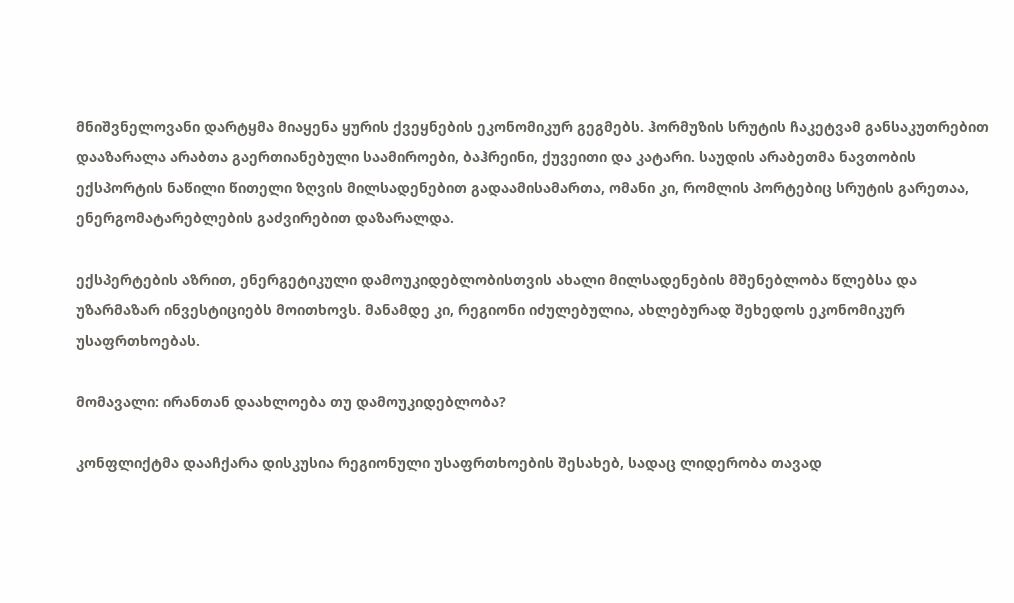მნიშვნელოვანი დარტყმა მიაყენა ყურის ქვეყნების ეკონომიკურ გეგმებს. ჰორმუზის სრუტის ჩაკეტვამ განსაკუთრებით დააზარალა არაბთა გაერთიანებული საამიროები, ბაჰრეინი, ქუვეითი და კატარი. საუდის არაბეთმა ნავთობის ექსპორტის ნაწილი წითელი ზღვის მილსადენებით გადაამისამართა, ომანი კი, რომლის პორტებიც სრუტის გარეთაა, ენერგომატარებლების გაძვირებით დაზარალდა.

ექსპერტების აზრით, ენერგეტიკული დამოუკიდებლობისთვის ახალი მილსადენების მშენებლობა წლებსა და უზარმაზარ ინვესტიციებს მოითხოვს. მანამდე კი, რეგიონი იძულებულია, ახლებურად შეხედოს ეკონომიკურ უსაფრთხოებას.

მომავალი: ირანთან დაახლოება თუ დამოუკიდებლობა?

კონფლიქტმა დააჩქარა დისკუსია რეგიონული უსაფრთხოების შესახებ, სადაც ლიდერობა თავად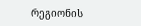რეგიონის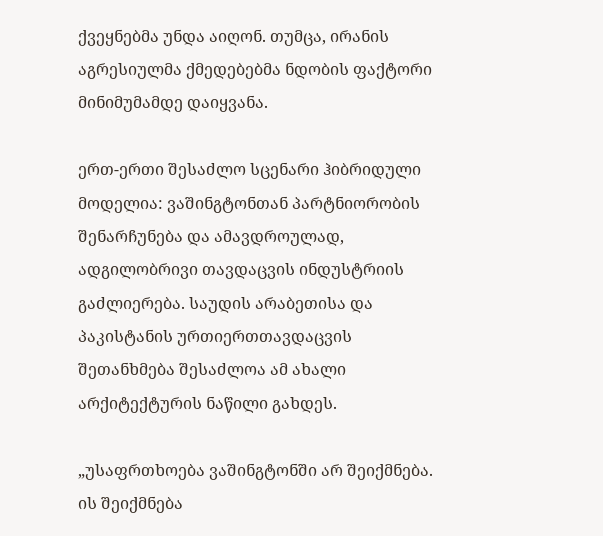ქვეყნებმა უნდა აიღონ. თუმცა, ირანის აგრესიულმა ქმედებებმა ნდობის ფაქტორი მინიმუმამდე დაიყვანა.

ერთ-ერთი შესაძლო სცენარი ჰიბრიდული მოდელია: ვაშინგტონთან პარტნიორობის შენარჩუნება და ამავდროულად, ადგილობრივი თავდაცვის ინდუსტრიის გაძლიერება. საუდის არაბეთისა და პაკისტანის ურთიერთთავდაცვის შეთანხმება შესაძლოა ამ ახალი არქიტექტურის ნაწილი გახდეს.

„უსაფრთხოება ვაშინგტონში არ შეიქმნება. ის შეიქმნება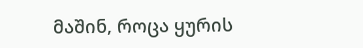მაშინ, როცა ყურის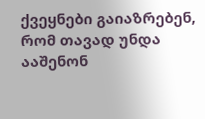ქვეყნები გაიაზრებენ, რომ თავად უნდა ააშენონ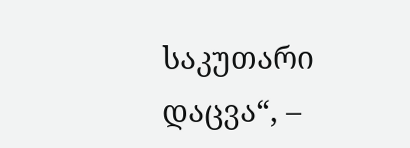საკუთარი დაცვა“, –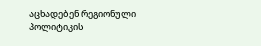აცხადებენ რეგიონული პოლიტიკის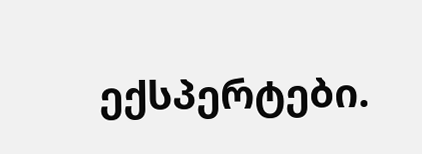ექსპერტები.